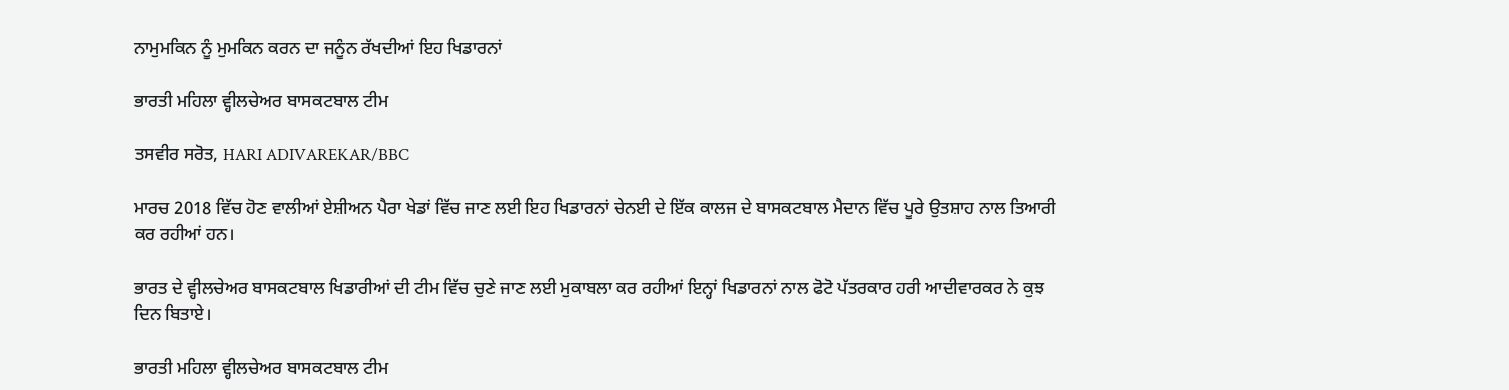ਨਾਮੁਮਕਿਨ ਨੂੰ ਮੁਮਕਿਨ ਕਰਨ ਦਾ ਜਨੂੰਨ ਰੱਖਦੀਆਂ ਇਹ ਖਿਡਾਰਨਾਂ

ਭਾਰਤੀ ਮਹਿਲਾ ਵ੍ਹੀਲਚੇਅਰ ਬਾਸਕਟਬਾਲ ਟੀਮ

ਤਸਵੀਰ ਸਰੋਤ, HARI ADIVAREKAR/BBC

ਮਾਰਚ 2018 ਵਿੱਚ ਹੋਣ ਵਾਲੀਆਂ ਏਸ਼ੀਅਨ ਪੈਰਾ ਖੇਡਾਂ ਵਿੱਚ ਜਾਣ ਲਈ ਇਹ ਖਿਡਾਰਨਾਂ ਚੇਨਈ ਦੇ ਇੱਕ ਕਾਲਜ ਦੇ ਬਾਸਕਟਬਾਲ ਮੈਦਾਨ ਵਿੱਚ ਪੂਰੇ ਉਤਸ਼ਾਹ ਨਾਲ ਤਿਆਰੀ ਕਰ ਰਹੀਆਂ ਹਨ।

ਭਾਰਤ ਦੇ ਵ੍ਹੀਲਚੇਅਰ ਬਾਸਕਟਬਾਲ ਖਿਡਾਰੀਆਂ ਦੀ ਟੀਮ ਵਿੱਚ ਚੁਣੇ ਜਾਣ ਲਈ ਮੁਕਾਬਲਾ ਕਰ ਰਹੀਆਂ ਇਨ੍ਹਾਂ ਖਿਡਾਰਨਾਂ ਨਾਲ ਫੋਟੋ ਪੱਤਰਕਾਰ ਹਰੀ ਆਦੀਵਾਰਕਰ ਨੇ ਕੁਝ ਦਿਨ ਬਿਤਾਏ।

ਭਾਰਤੀ ਮਹਿਲਾ ਵ੍ਹੀਲਚੇਅਰ ਬਾਸਕਟਬਾਲ ਟੀਮ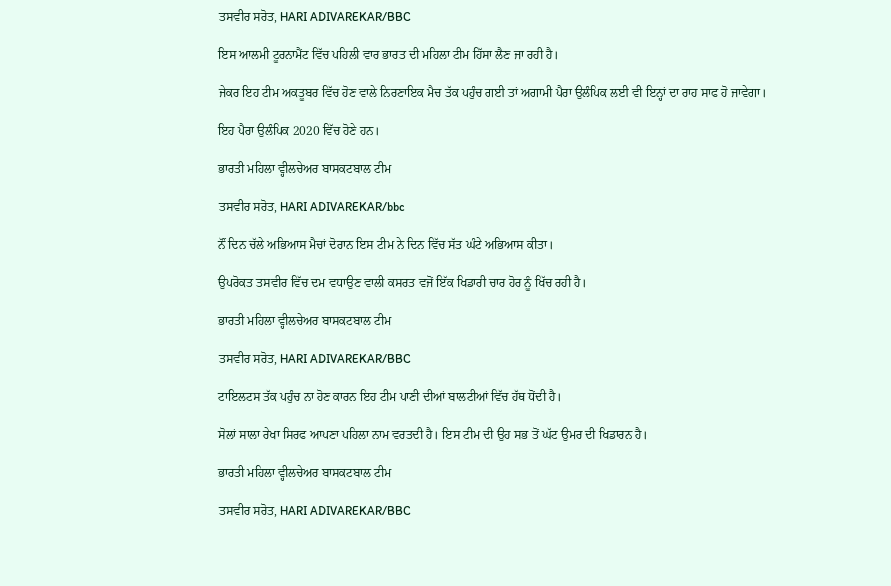ਤਸਵੀਰ ਸਰੋਤ, HARI ADIVAREKAR/BBC

ਇਸ ਆਲਮੀ ਟੂਰਨਾਮੈਂਟ ਵਿੱਚ ਪਹਿਲੀ ਵਾਰ ਭਾਰਤ ਦੀ ਮਹਿਲਾ ਟੀਮ ਹਿੱਸਾ ਲੈਣ ਜਾ ਰਹੀ ਹੈ।

ਜੇਕਰ ਇਹ ਟੀਮ ਅਕਤੂਬਰ ਵਿੱਚ ਹੋਣ ਵਾਲੇ ਨਿਰਣਾਇਕ ਮੈਚ ਤੱਕ ਪਹੁੰਚ ਗਈ ਤਾਂ ਅਗਾਮੀ ਪੈਰਾ ਉਲੰਪਿਕ ਲਈ ਵੀ ਇਨ੍ਹਾਂ ਦਾ ਰਾਹ ਸਾਫ ਹੋ ਜਾਵੇਗਾ।

ਇਹ ਪੈਰਾ ਉਲੰਪਿਕ 2020 ਵਿੱਚ ਹੋਣੇ ਹਨ।

ਭਾਰਤੀ ਮਹਿਲਾ ਵ੍ਹੀਲਚੇਅਰ ਬਾਸਕਟਬਾਲ ਟੀਮ

ਤਸਵੀਰ ਸਰੋਤ, HARI ADIVAREKAR/bbc

ਨੌਂ ਦਿਨ ਚੱਲੇ ਅਭਿਆਸ ਮੈਚਾਂ ਦੋਰਾਨ ਇਸ ਟੀਮ ਨੇ ਦਿਨ ਵਿੱਚ ਸੱਤ ਘੰਟੇ ਅਭਿਆਸ ਕੀਤਾ।

ਉਪਰੋਕਤ ਤਸਵੀਰ ਵਿੱਚ ਦਮ ਵਧਾਉਣ ਵਾਲੀ ਕਸਰਤ ਵਜੋਂ ਇੱਕ ਖਿਡਾਰੀ ਚਾਰ ਹੋਰ ਨੂੰ ਖਿੱਚ ਰਹੀ ਹੈ।

ਭਾਰਤੀ ਮਹਿਲਾ ਵ੍ਹੀਲਚੇਅਰ ਬਾਸਕਟਬਾਲ ਟੀਮ

ਤਸਵੀਰ ਸਰੋਤ, HARI ADIVAREKAR/BBC

ਟਾਇਲਟਸ ਤੱਕ ਪਹੁੰਚ ਨਾ ਹੋਣ ਕਾਰਨ ਇਹ ਟੀਮ ਪਾਣੀ ਦੀਆਂ ਬਾਲਟੀਆਂ ਵਿੱਚ ਹੱਥ ਧੋਂਦੀ ਹੈ।

ਸੋਲਾਂ ਸਾਲਾ ਰੇਖਾ ਸਿਰਫ ਆਪਣਾ ਪਹਿਲਾ ਨਾਮ ਵਰਤਦੀ ਹੈ। ਇਸ ਟੀਮ ਦੀ ਉਹ ਸਭ ਤੋਂ ਘੱਟ ਉਮਰ ਦੀ ਖਿਡਾਰਨ ਹੈ।

ਭਾਰਤੀ ਮਹਿਲਾ ਵ੍ਹੀਲਚੇਅਰ ਬਾਸਕਟਬਾਲ ਟੀਮ

ਤਸਵੀਰ ਸਰੋਤ, HARI ADIVAREKAR/BBC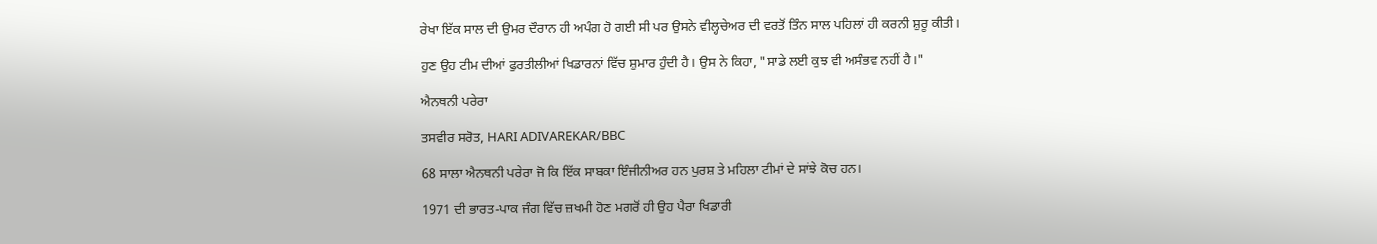ਰੇਖਾ ਇੱਕ ਸਾਲ ਦੀ ਉਮਰ ਦੌਰਾਨ ਹੀ ਅਪੰਗ ਹੋ ਗਈ ਸੀ ਪਰ ਉਸਨੇ ਵੀਲ੍ਹਚੇਅਰ ਦੀ ਵਰਤੋਂ ਤਿੰਨ ਸਾਲ ਪਹਿਲਾਂ ਹੀ ਕਰਨੀ ਸ਼ੁਰੂ ਕੀਤੀ।

ਹੁਣ ਉਹ ਟੀਮ ਦੀਆਂ ਫੁਰਤੀਲੀਆਂ ਖਿਡਾਰਨਾਂ ਵਿੱਚ ਸ਼ੁਮਾਰ ਹੁੰਦੀ ਹੈ। ਉਸ ਨੇ ਕਿਹਾ, "ਸਾਡੇ ਲਈ ਕੁਝ ਵੀ ਅਸੰਭਵ ਨਹੀਂ ਹੈ।"

ਐਨਥਨੀ ਪਰੇਰਾ

ਤਸਵੀਰ ਸਰੋਤ, HARI ADIVAREKAR/BBC

68 ਸਾਲਾ ਐਨਥਨੀ ਪਰੇਰਾ ਜੋ ਕਿ ਇੱਕ ਸਾਬਕਾ ਇੰਜੀਨੀਅਰ ਹਨ ਪੁਰਸ਼ ਤੇ ਮਹਿਲਾ ਟੀਮਾਂ ਦੇ ਸਾਂਝੇ ਕੋਚ ਹਨ।

1971 ਦੀ ਭਾਰਤ-ਪਾਕ ਜੰਗ ਵਿੱਚ ਜ਼ਖਮੀ ਹੋਣ ਮਗਰੋਂ ਹੀ ਉਹ ਪੈਰਾ ਖਿਡਾਰੀ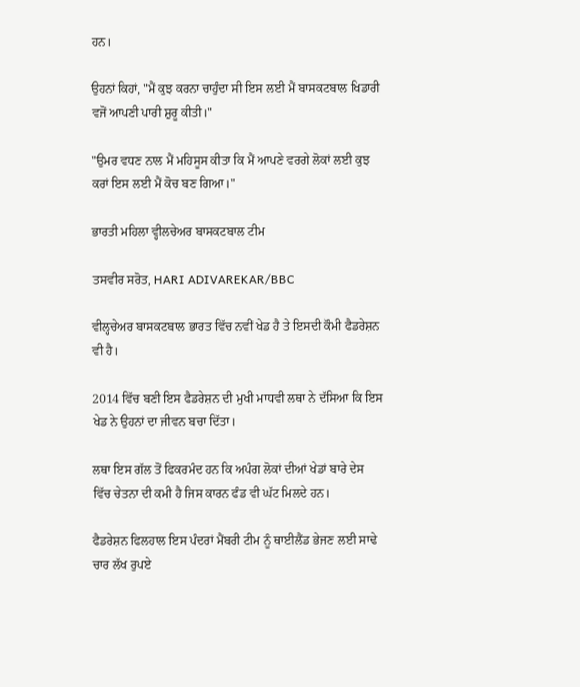ਹਨ।

ਉਹਨਾਂ ਕਿਹਾਂ, "ਮੈਂ ਕੁਝ ਕਰਨਾ ਚਾਹੁੰਦਾ ਸੀ ਇਸ ਲਈ ਮੈਂ ਬਾਸਕਟਬਾਲ ਖਿਡਾਰੀ ਵਜੋਂ ਆਪਣੀ ਪਾਰੀ ਸ਼ੁਰੂ ਕੀਤੀ।"

"ਉਮਰ ਵਧਣ ਨਾਲ ਮੈਂ ਮਹਿਸੂਸ ਕੀਤਾ ਕਿ ਮੈਂ ਆਪਣੇ ਵਰਗੇ ਲੋਕਾਂ ਲਈ ਕੁਝ ਕਰਾਂ ਇਸ ਲਈ ਮੈਂ ਕੋਚ ਬਣ ਗਿਆ।"

ਭਾਰਤੀ ਮਹਿਲਾ ਵ੍ਹੀਲਚੇਅਰ ਬਾਸਕਟਬਾਲ ਟੀਮ

ਤਸਵੀਰ ਸਰੋਤ, HARI ADIVAREKAR/BBC

ਵੀਲ੍ਹਚੇਅਰ ਬਾਸਕਟਬਾਲ ਭਾਰਤ ਵਿੱਚ ਨਵੀਂ ਖੇਡ ਹੈ ਤੇ ਇਸਦੀ ਕੌਮੀ ਫੈਡਰੇਸ਼ਨ ਵੀ ਹੈ।

2014 ਵਿੱਚ ਬਣੀ ਇਸ ਫੈਡਰੇਸ਼ਨ ਦੀ ਮੁਖੀ ਮਾਧਵੀ ਲਥਾ ਨੇ ਦੱਸਿਆ ਕਿ ਇਸ ਖੇਡ ਨੇ ਉਹਨਾਂ ਦਾ ਜੀਵਨ ਬਚਾ ਦਿੱਤਾ।

ਲਥਾ ਇਸ ਗੱਲ ਤੋਂ ਫਿਕਰਮੰਦ ਹਨ ਕਿ ਅਪੰਗ ਲੋਕਾਂ ਦੀਆਂ ਖੇਡਾਂ ਬਾਰੇ ਦੇਸ ਵਿੱਚ ਚੇਤਨਾ ਦੀ ਕਮੀ ਹੈ ਜਿਸ ਕਾਰਨ ਫੰਡ ਵੀ ਘੱਟ ਮਿਲਦੇ ਹਨ।

ਫੈਡਰੇਸ਼ਨ ਫਿਲਹਾਲ ਇਸ ਪੰਦਰਾਂ ਮੈਂਬਰੀ ਟੀਮ ਨੂੰ ਥਾਈਲੈਂਡ ਭੇਜਣ ਲਈ ਸਾਢੇ ਚਾਰ ਲੱਖ ਰੁਪਏ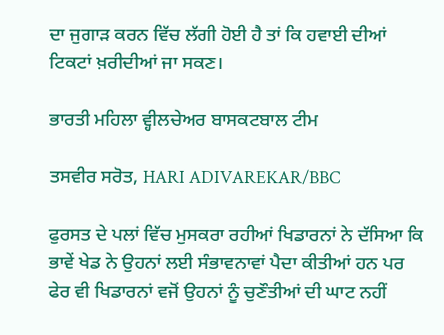ਦਾ ਜੁਗਾੜ ਕਰਨ ਵਿੱਚ ਲੱਗੀ ਹੋਈ ਹੈ ਤਾਂ ਕਿ ਹਵਾਈ ਦੀਆਂ ਟਿਕਟਾਂ ਖ਼ਰੀਦੀਆਂ ਜਾ ਸਕਣ।

ਭਾਰਤੀ ਮਹਿਲਾ ਵ੍ਹੀਲਚੇਅਰ ਬਾਸਕਟਬਾਲ ਟੀਮ

ਤਸਵੀਰ ਸਰੋਤ, HARI ADIVAREKAR/BBC

ਫੁਰਸਤ ਦੇ ਪਲਾਂ ਵਿੱਚ ਮੁਸਕਰਾ ਰਹੀਆਂ ਖਿਡਾਰਨਾਂ ਨੇ ਦੱਸਿਆ ਕਿ ਭਾਵੇਂ ਖੇਡ ਨੇ ਉਹਨਾਂ ਲਈ ਸੰਭਾਵਨਾਵਾਂ ਪੈਦਾ ਕੀਤੀਆਂ ਹਨ ਪਰ ਫੇਰ ਵੀ ਖਿਡਾਰਨਾਂ ਵਜੋਂ ਉਹਨਾਂ ਨੂੰ ਚੁਣੌਤੀਆਂ ਦੀ ਘਾਟ ਨਹੀਂ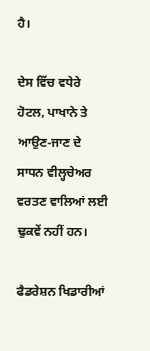ਹੈ।

ਦੇਸ ਵਿੱਚ ਵਧੇਰੇ ਹੋਟਲ, ਪਾਖਾਨੇ ਤੇ ਆਉਣ-ਜਾਣ ਦੇ ਸਾਧਨ ਵੀਲ੍ਹਚੇਅਰ ਵਰਤਣ ਵਾਲਿਆਂ ਲਈ ਢੁਕਵੇਂ ਨਹੀਂ ਹਨ।

ਫੈਡਰੇਸ਼ਨ ਖਿਡਾਰੀਆਂ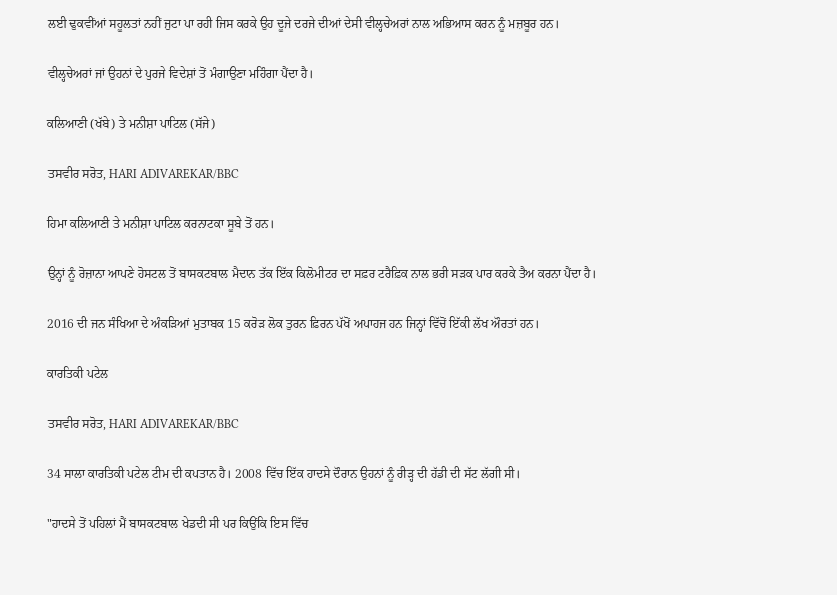ਲਈ ਢੁਕਵੀਂਆਂ ਸਹੂਲਤਾਂ ਨਹੀਂ ਜੁਟਾ ਪਾ ਰਹੀ ਜਿਸ ਕਰਕੇ ਉਹ ਦੂਜੇ ਦਰਜੇ ਦੀਆਂ ਦੇਸੀ ਵੀਲ੍ਹਚੇਅਰਾਂ ਨਾਲ ਅਭਿਆਸ ਕਰਨ ਨੂੰ ਮਜ਼ਬੂਰ ਹਨ।

ਵੀਲ੍ਹਚੇਅਰਾਂ ਜਾਂ ਉਹਨਾਂ ਦੇ ਪੁਰਜੇ ਵਿਦੇਸ਼ਾਂ ਤੋਂ ਮੰਗਾਉਣਾ ਮਹਿੰਗਾ ਪੈਂਦਾ ਹੈ।

ਕਲਿਆਣੀ (ਖੱਬੇ) ਤੇ ਮਨੀਸ਼ਾ ਪਾਟਿਲ (ਸੱਜੇ)

ਤਸਵੀਰ ਸਰੋਤ, HARI ADIVAREKAR/BBC

ਹਿਮਾ ਕਲਿਆਣੀ ਤੇ ਮਨੀਸ਼ਾ ਪਾਟਿਲ ਕਰਨਾਟਕਾ ਸੂਬੇ ਤੋਂ ਹਨ।

ਉਨ੍ਹਾਂ ਨੂੰ ਰੋਜ਼ਾਨਾ ਆਪਣੇ ਹੋਸਟਲ ਤੋਂ ਬਾਸਕਟਬਾਲ ਮੈਦਾਨ ਤੱਕ ਇੱਕ ਕਿਲੋਮੀਟਰ ਦਾ ਸਫ਼ਰ ਟਰੈਫ਼ਿਕ ਨਾਲ ਭਰੀ ਸੜਕ ਪਾਰ ਕਰਕੇ ਤੈਅ ਕਰਨਾ ਪੈਂਦਾ ਹੈ।

2016 ਦੀ ਜਨ ਸੰਖਿਆ ਦੇ ਅੰਕੜਿਆਂ ਮੁਤਾਬਕ 15 ਕਰੋੜ ਲੋਕ ਤੁਰਨ ਫ਼ਿਰਨ ਪੱਖੋਂ ਅਪਾਹਜ ਹਨ ਜਿਨ੍ਹਾਂ ਵਿੱਚੋਂ ਇੱਕੀ ਲੱਖ ਔਰਤਾਂ ਹਨ।

ਕਾਰਤਿਕੀ ਪਟੇਲ

ਤਸਵੀਰ ਸਰੋਤ, HARI ADIVAREKAR/BBC

34 ਸਾਲਾ ਕਾਰਤਿਕੀ ਪਟੇਲ ਟੀਮ ਦੀ ਕਪਤਾਨ ਹੈ। 2008 ਵਿੱਚ ਇੱਕ ਹਾਦਸੇ ਦੌਰਾਨ ਉਹਨਾਂ ਨੂੰ ਰੀੜ੍ਹ ਦੀ ਹੱਡੀ ਦੀ ਸੱਟ ਲੱਗੀ ਸੀ।

"ਹਾਦਸੇ ਤੋਂ ਪਹਿਲਾਂ ਮੈਂ ਬਾਸਕਟਬਾਲ ਖੇਡਦੀ ਸੀ ਪਰ ਕਿਉਂਕਿ ਇਸ ਵਿੱਚ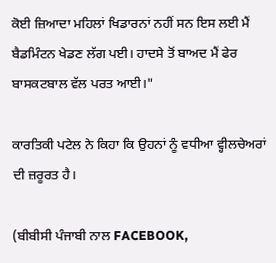ਕੋਈ ਜ਼ਿਆਦਾ ਮਹਿਲਾਂ ਖਿਡਾਰਨਾਂ ਨਹੀਂ ਸਨ ਇਸ ਲਈ ਮੈਂ ਬੈਡਮਿੰਟਨ ਖੇਡਣ ਲੱਗ ਪਈ। ਹਾਦਸੇ ਤੋਂ ਬਾਅਦ ਮੈਂ ਫੇਰ ਬਾਸਕਟਬਾਲ ਵੱਲ ਪਰਤ ਆਈ।"

ਕਾਰਤਿਕੀ ਪਟੇਲ ਨੇ ਕਿਹਾ ਕਿ ਉਹਨਾਂ ਨੂੰ ਵਧੀਆ ਵ੍ਹੀਲਚੇਅਰਾਂ ਦੀ ਜ਼ਰੂਰਤ ਹੈ।

(ਬੀਬੀਸੀ ਪੰਜਾਬੀ ਨਾਲ FACEBOOK,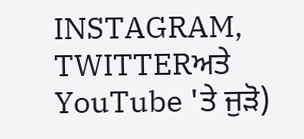INSTAGRAM, TWITTERਅਤੇ YouTube 'ਤੇ ਜੁੜੋ)